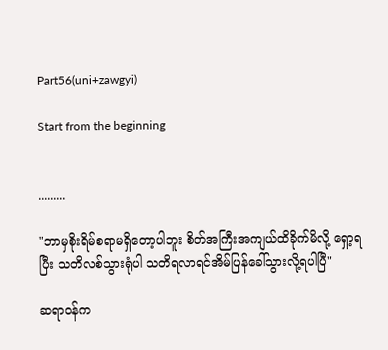Part56(uni+zawgyi)

Start from the beginning


.........

"ဘာမှစိုးရိမ်စရာမရှိတော့ပါဘူး စိတ်အကြီးအကျယ်ထိခိုက်မိလို့ ရှော့ရပြီး သတိလစ်သွားရုံပါ သတိရလာရင်အိမ်ပြန်ခေါ်သွားလို့ရပါပြီ"

ဆရာဝန်က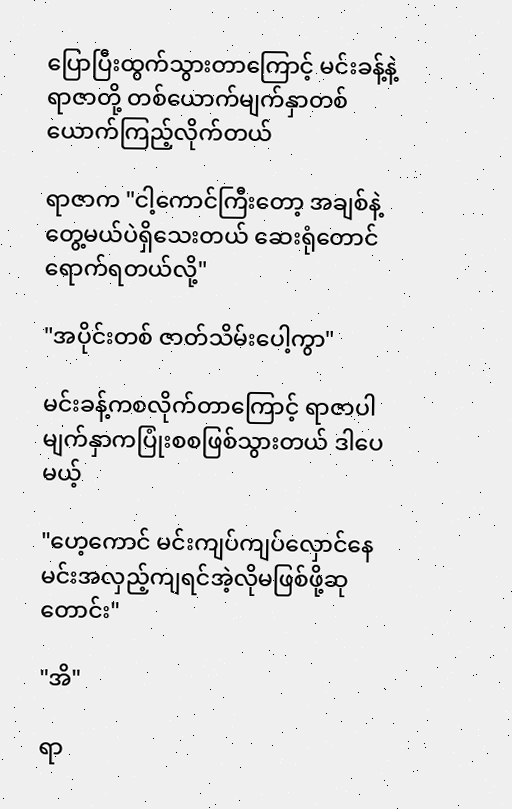ပြောပြီးထွက်သွားတာကြောင့် မင်းခန့်နဲ့ ရာဇာတို့ တစ်ယောက်မျက်နှာတစ်ယောက်ကြည့်လိုက်တယ်

ရာဇာက "ငါ့ကောင်ကြီးတော့ အချစ်နဲ့တွေ့မယ်ပဲရှိသေးတယ် ဆေးရုံတောင်ရောက်ရတယ်လို့"

"အပိုင်းတစ် ဇာတ်သိမ်းပေါ့ကွာ"

မင်းခန့်ကစလိုက်တာကြောင့် ရာဇာပါ မျက်နှာကပြုံးစစဖြစ်သွားတယ် ဒါပေမယ့်

"ဟေ့ကောင် မင်းကျပ်ကျပ်လှောင်နေ မင်းအလှည့်ကျရင်အဲ့လိုမဖြစ်ဖို့ဆုတောင်း"

"အိ"

ရာ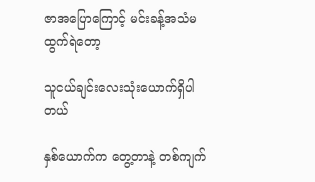ဇာအပြောကြောင့် မင်းခန့်အသံမထွက်ရဲတော့

သူငယ်ချင်းလေးသုံးယောက်ရှိပါတယ်

နှစ်ယောက်က တွေ့တာနဲ့ တစ်ကျက်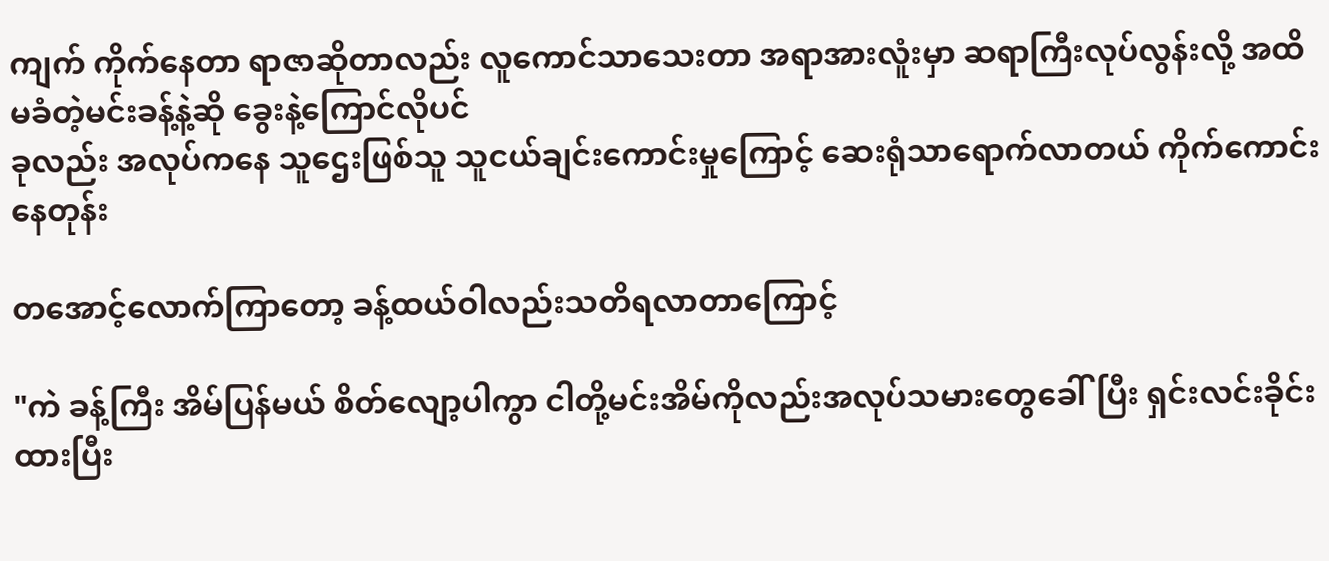ကျက် ကိုက်နေတာ ရာဇာဆိုတာလည်း လူကောင်သာသေးတာ အရာအားလူံးမှာ ဆရာကြီးလုပ်လွန်းလို့ အထိမခံတဲ့မင်းခန့်နဲ့ဆို ခွေးနဲ့ကြောင်လိုပင်
ခုလည်း အလုပ်ကနေ သူဌေးဖြစ်သူ သူငယ်ချင်းကောင်းမှုကြောင့် ဆေးရုံသာရောက်လာတယ် ကိုက်ကောင်းနေတုန်း

တအောင့်လောက်ကြာတော့ ခန့်ထယ်ဝါလည်းသတိရလာတာကြောင့်

"ကဲ ခန့်ကြီး အိမ်ပြန်မယ် စိတ်လျော့ပါကွာ ငါတို့မင်းအိမ်ကိုလည်းအလုပ်သမားတွေခေါ်ပြီး ရှင်းလင်းခိုင်းထားပြီး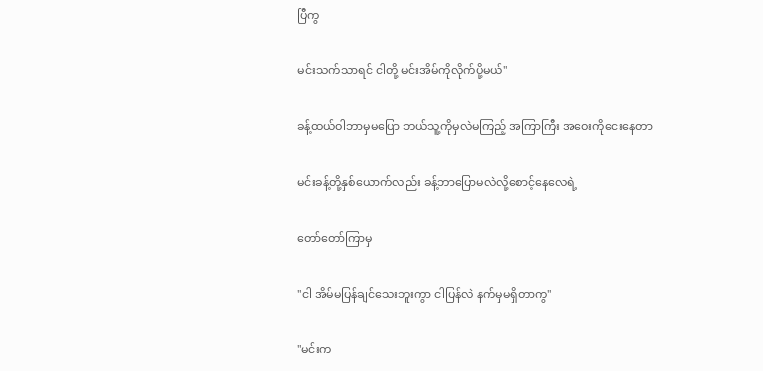ပြီကွ

မင်းသက်သာရင် ငါတို့ မင်းအိမ်ကိုလိုက်ပို့မယ်"

ခန့်ထယ်ဝါဘာမှမပြော ဘယ်သူ့ကိုမှလဲမကြည့် အကြာကြီး အဝေးကိုငေးနေတာ

မင်းခန့်တို့နှစ်ယောက်လည်း ခန့်ဘာပြောမလဲလို့စောင့်နေလေရဲ့

တော်တော်ကြာမှ

"ငါ အိမ်မပြန်ချင်သေးဘူးကွာ ငါပြန်လဲ နက်မှမရှိတာကွ"

"မင်းက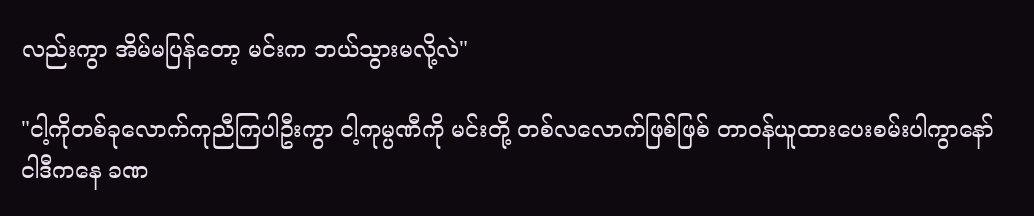လည်းကွာ အိမ်မပြန်တော့ မင်းက ဘယ်သွားမလို့လဲ"

"ငါ့ကိုတစ်ခုလောက်ကုညီကြပါဦးကွာ ငါ့ကုမ္ပဏီကို မင်းတို့ တစ်လလောက်ဖြစ်ဖြစ် တာဝန်ယူထားပေးစမ်းပါကွာနော်
ငါဒီကနေ ခဏ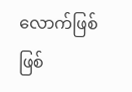လောက်ဖြစ်ဖြစ်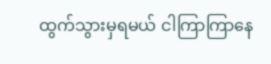ထွက်သွားမှရမယ် ငါကြာကြာနေ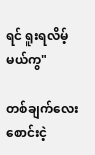ရင် ရူးရလိမ့်မယ်ကွ"

တစ်ချက်လေး စောင်းငဲ့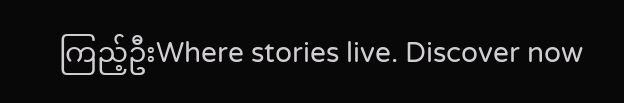ကြည့်ဦးWhere stories live. Discover now